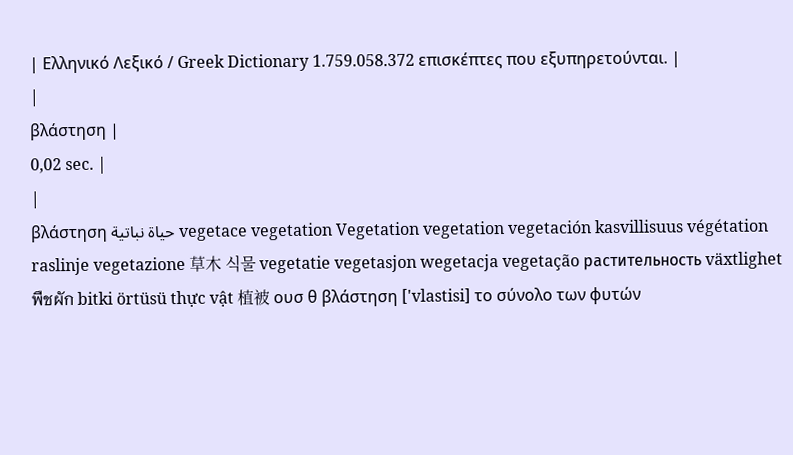| Ελληνικό Λεξικό / Greek Dictionary 1.759.058.372 επισκέπτες που εξυπηρετούνται. |
|
βλάστηση |
0,02 sec. |
|
βλάστηση حياة نباتية vegetace vegetation Vegetation vegetation vegetación kasvillisuus végétation raslinje vegetazione 草木 식물 vegetatie vegetasjon wegetacja vegetação растительность växtlighet พืชผัก bitki örtüsü thực vật 植被 ουσ θ βλάστηση ['vlastisi] το σύνολο των φυτών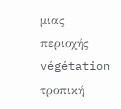μιας περιοχής végétation τροπική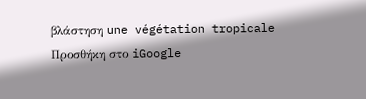βλάστηση une végétation tropicale Προσθήκη στο iGoogle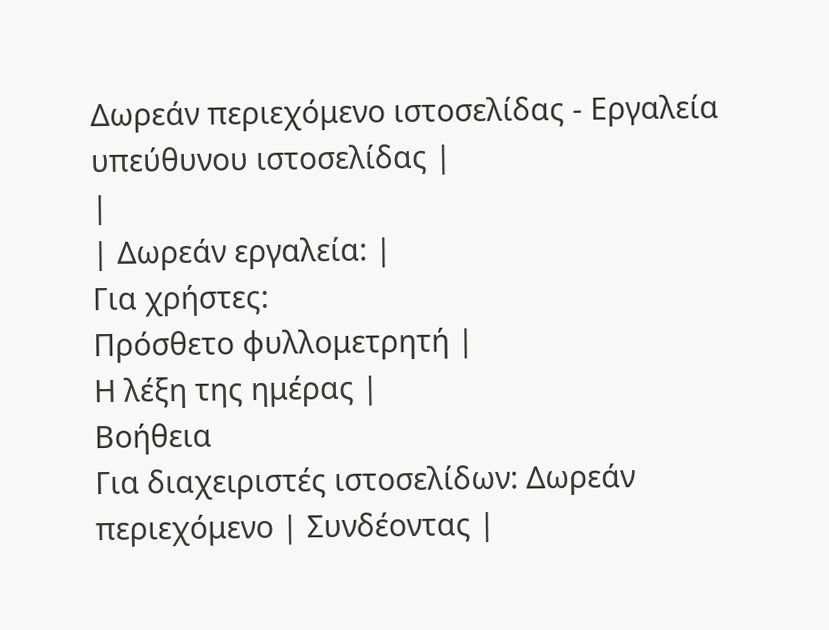Δωρεάν περιεχόμενο ιστοσελίδας - Εργαλεία υπεύθυνου ιστοσελίδας |
|
| Δωρεάν εργαλεία: |
Για χρήστες:
Πρόσθετο φυλλομετρητή |
Η λέξη της ημέρας |
Βοήθεια
Για διαχειριστές ιστοσελίδων: Δωρεάν περιεχόμενο | Συνδέοντας |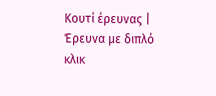Κουτί έρευνας | Έρευνα με διπλό κλικ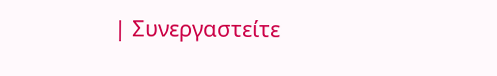| Συνεργαστείτε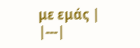με εμάς |
|---|